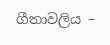ගීතාවලිය –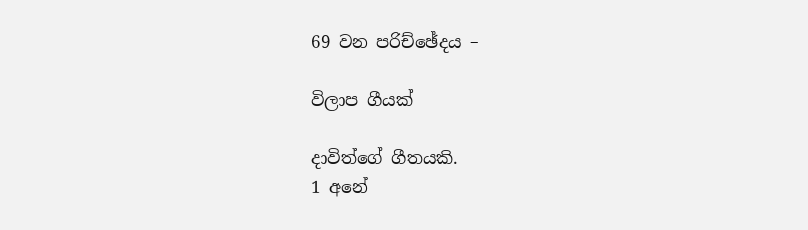69 වන පරිච්ඡේදය –

විලාප ගීයක්

දාවිත්ගේ ගීතයකි.
1 අනේ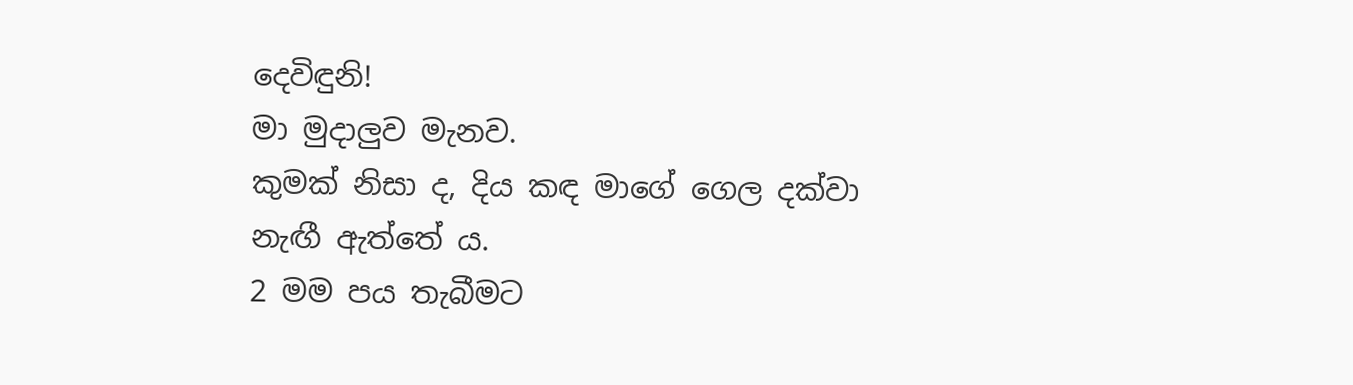දෙවිඳුනි!
මා මුදාලුව මැනව.
කුමක් නිසා ද, දිය කඳ මාගේ ගෙල දක්වා නැඟී ඇත්තේ ය.
2 මම පය තැබීමට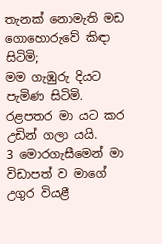තැනක් නොමැති මඩ ගොහොරුවේ කිඳා සිටිමි;
මම ගැඹුරු දියට පැමිණ සිටිමි.
රළපතර මා යට කර උඩින් ගලා යයි.
3 මොරගැසීමෙන් මා විඩාපත් ව මාගේ උගුර වියළී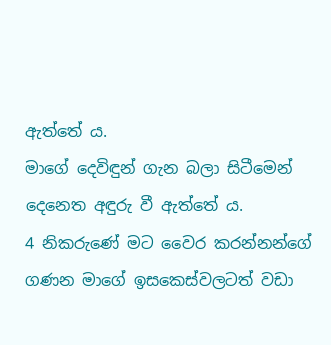ඇත්තේ ය.
මාගේ දෙවිඳුන් ගැන බලා සිටීමෙන් දෙනෙත අඳුරු වී ඇත්තේ ය.
4 නිකරුණේ මට වෛර කරන්නන්ගේ ගණන මාගේ ඉසකෙස්වලටත් වඩා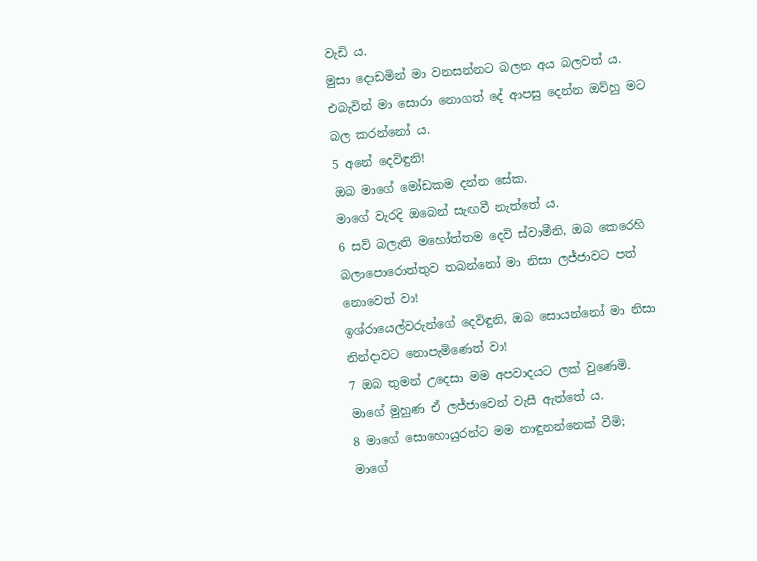වැඩි ය.
මුසා දොඩමින් මා වනසන්නට බලන අය බලවත් ය.
එබැවින් මා සොරා නොගත් දේ ආපසු දෙන්න ඔව්හු මට බල කරන්නෝ ය.
5 අනේ දෙවිඳුනි!
ඔබ මාගේ මෝඩකම දන්න සේක.
මාගේ වැරදි ඔබෙන් සැඟවී නැත්තේ ය.
6 සව් බලැති මහෝත්තම දෙවි ස්වාමීනි, ඔබ කෙරෙහි බලාපොරොත්තුව තබන්නෝ මා නිසා ලජ්ජාවට පත් නොවෙත් වා!
ඉශ්රායෙල්වරුන්ගේ දෙවිඳුනි, ඔබ සොයන්නෝ මා නිසා නින්දාවට නොපැමිණෙත් වා!
7 ඔබ තුමන් උදෙසා මම අපවාදයට ලක් වුණෙමි.
මාගේ මුහුණ ඒ ලජ්ජාවෙන් වැසී ඇත්තේ ය.
8 මාගේ සොහොයුරන්ට මම නාඳුනන්නෙක් වීමි;
මාගේ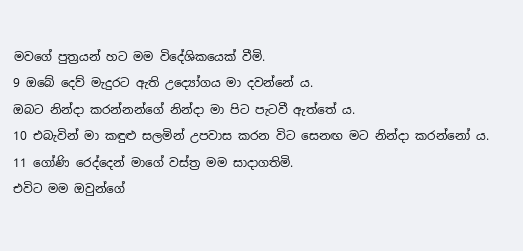මවගේ පුත්‍රයන් හට මම විදේශිකයෙක් වීමි.
9 ඔබේ දෙව් මැදුරට ඇති උද්‍යෝගය මා දවන්නේ ය.
ඔබට නින්දා කරන්නන්ගේ නින්දා මා පිට පැටවී ඇත්තේ ය.
10 එබැවින් මා කඳුළු සලමින් උපවාස කරන විට සෙනඟ මට නින්දා කරන්නෝ ය.
11 ගෝණි රෙද්දෙන් මාගේ වස්ත්‍ර මම සාදාගතිමි.
එවිට මම ඔවුන්ගේ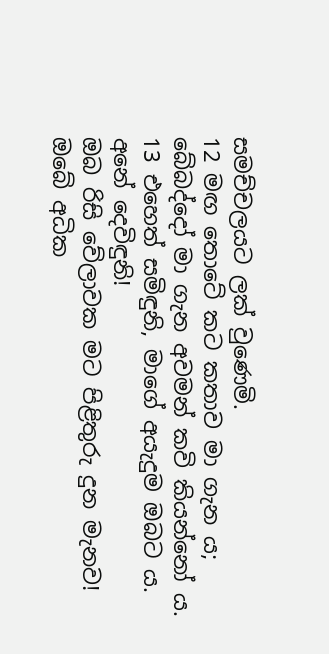සමච්චලයට ලක් වුණෙමි.
12 මඟ තොටේ කට කතාව මා ගැන ය;
බේබද්දෝ මා ගැන අවමන් කවි කියන්නෝ ය.
13 එහෙත් සමිඳුනි, මාගේ අයැදුම ඔබට ය.
අනේ දෙවිඳුනි!
ඔබ රිසි වේලාවක මට පිළිතුරු දුන මැනව!
ඔබේ අධික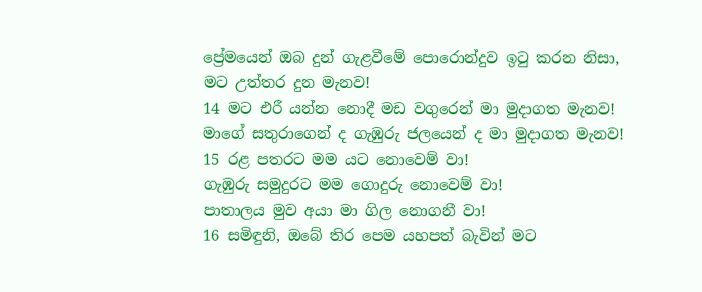ප්‍රේමයෙන් ඔබ දුන් ගැළවීමේ පොරොන්දුව ඉටු කරන නිසා,
මට උත්තර දුන මැනව!
14 මට එරී යන්න නොදී මඩ වගුරෙන් මා මුදාගත මැනව!
මාගේ සතුරාගෙන් ද ගැඹුරු ජලයෙන් ද මා මුදාගත මැනව!
15 රළ පතරට මම යට නොවෙම් වා!
ගැඹුරු සමුදුරට මම ගොදුරු නොවෙම් වා!
පාතාලය මුව අයා මා ගිල නොගනී වා!
16 සමිඳුනි, ඔබේ තිර පෙම යහපත් බැවින් මට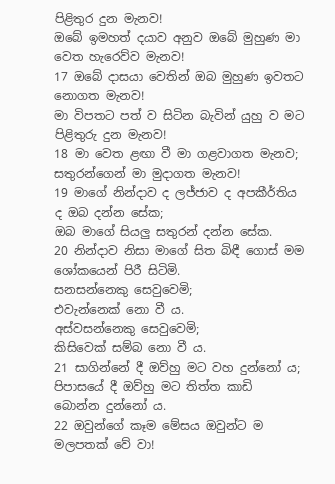පිළිතුර දුන මැනව!
ඔබේ ඉමහත් දයාව අනුව ඔබේ මුහුණ මා වෙත හැරෙව්ව මැනව!
17 ඔබේ දාසයා වෙතින් ඔබ මුහුණ ඉවතට නොගත මැනව!
මා විපතට පත් ව සිටින බැවින් යුහු ව මට පිළිතුරු දුන මැනව!
18 මා වෙත ළඟා වී මා ගළවාගත මැනව;
සතුරන්ගෙන් මා මුදාගත මැනව!
19 මාගේ නින්දාව ද ලජ්ජාව ද අපකීර්තිය ද ඔබ දන්න සේක;
ඔබ මාගේ සියලු සතුරන් දන්න සේක.
20 නින්දාව නිසා මාගේ සිත බිඳී ගොස් මම ශෝකයෙන් පිරී සිටිමි.
සනසන්නෙකු සෙවුවෙමි;
එවැන්නෙක් නො වී ය.
අස්වසන්නෙකු සෙවුවෙමි;
කිසිවෙක් සම්බ නො වී ය.
21 සාගින්නේ දී ඔව්හු මට වහ දුන්නෝ ය;
පිපාසයේ දී ඔව්හු මට තිත්ත කාඩි
බොන්න දුන්නෝ ය.
22 ඔවුන්ගේ කෑම මේසය ඔවුන්ට ම මලපතක් වේ වා!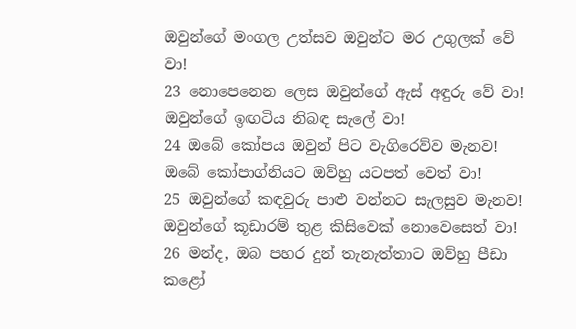ඔවුන්ගේ මංගල උත්සව ඔවුන්ට මර උගුලක් වේ වා!
23 නොපෙනෙන ලෙස ඔවුන්ගේ ඇස් අඳුරු වේ වා!
ඔවුන්ගේ ඉඟටිය නිබඳ සැලේ වා!
24 ඔබේ කෝපය ඔවුන් පිට වැගිරෙව්ව මැනව!
ඔබේ කෝපාග්නියට ඔව්හු යටපත් වෙත් වා!
25 ඔවුන්ගේ කඳවුරු පාළු වන්නට සැලසුව මැනව!
ඔවුන්ගේ කූඩාරම් තුළ කිසිවෙක් නොවෙසෙත් වා!
26 මන්ද, ඔබ පහර දුන් තැනැත්තාට ඔව්හු පීඩා කළෝ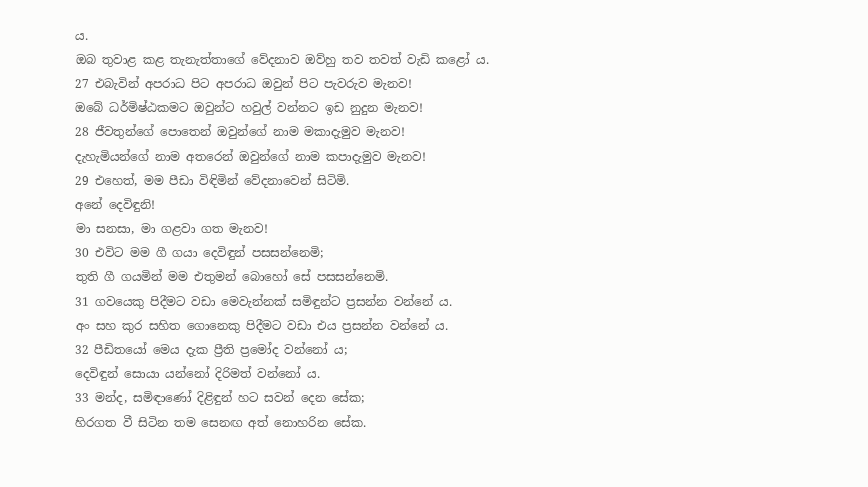ය.
ඔබ තුවාළ කළ තැනැත්තාගේ වේදනාව ඔව්හු තව තවත් වැඩි කළෝ ය.
27 එබැවින් අපරාධ පිට අපරාධ ඔවුන් පිට පැවරුව මැනව!
ඔබේ ධර්මිෂ්ඨකමට ඔවුන්ට හවුල් වන්නට ඉඩ නුදුන මැනව!
28 ජීවතුන්ගේ පොතෙන් ඔවුන්ගේ නාම මකාදැමුව මැනව!
දැහැමියන්ගේ නාම අතරෙන් ඔවුන්ගේ නාම කපාදැමුව මැනව!
29 එහෙත්, මම පීඩා විඳිමින් වේදනාවෙන් සිටිමි.
අනේ දෙවිඳුනි!
මා සනසා, මා ගළවා ගත මැනව!
30 එවිට මම ගී ගයා දෙවිඳුන් පසසන්නෙමි;
තුති ගී ගයමින් මම එතුමන් බොහෝ සේ පසසන්නෙමි.
31 ගවයෙකු පිදීමට වඩා මෙවැන්නක් සමිඳුන්ට ප්‍රසන්න වන්නේ ය.
අං සහ කුර සහිත ගොනෙකු පිදීමට වඩා එය ප්‍රසන්න වන්නේ ය.
32 පීඩිතයෝ මෙය දැක ප්‍රීති ප්‍රමෝද වන්නෝ ය;
දෙවිඳුන් සොයා යන්නෝ දිරිමත් වන්නෝ ය.
33 මන්ද, සමිඳාණෝ දිළිඳුන් හට සවන් දෙන සේක;
හිරගත වී සිටින තම සෙනඟ අත් නොහරින සේක.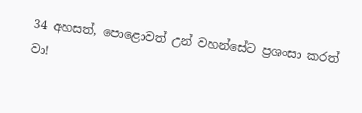34 අහසත්, පොළොවත් උන් වහන්සේට ප්‍රශංසා කරත් වා!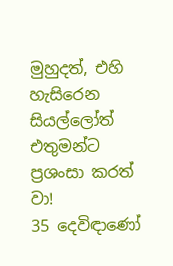මුහුදත්, එහි හැසිරෙන සියල්ලෝත් එතුමන්ට ප්‍රශංසා කරත් වා!
35 දෙවිඳාණෝ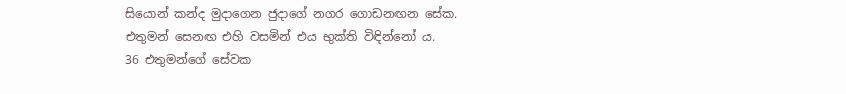සියොන් කන්ද මුදාගෙන ජුදාගේ නගර ගොඩනඟන සේක.
එතුමන් සෙනඟ එහි වසමින් එය භුක්ති විඳින්නෝ ය.
36 එතුමන්ගේ සේවක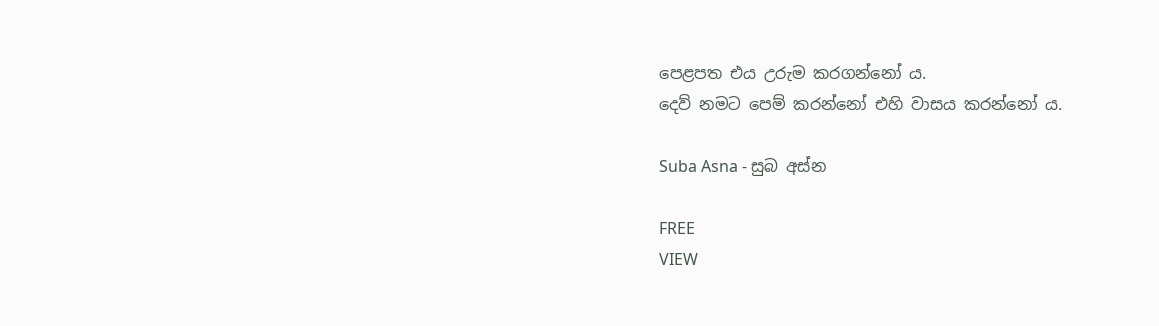පෙළපත එය උරුම කරගන්නෝ ය.
දෙව් නමට පෙම් කරන්නෝ එහි වාසය කරන්නෝ ය.

Suba Asna - සුබ අස්න

FREE
VIEW